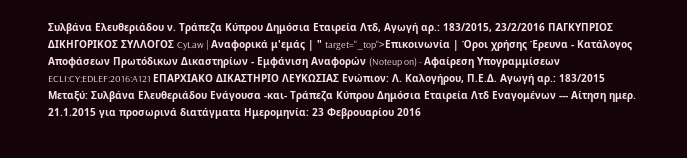Συλβάνα Ελευθεριάδου ν. Τράπεζα Κύπρου Δημόσια Εταιρεία Λτδ, Αγωγή αρ.: 183/2015, 23/2/2016 ΠΑΓΚΥΠΡΙΟΣ ΔΙΚΗΓΟΡΙΚΟΣ ΣΥΛΛΟΓΟΣ CyLaw | Αναφορικά μ'εμάς | " target="_top">Επικοινωνία | Όροι χρήσης Έρευνα - Κατάλογος Αποφάσεων Πρωτόδικων Δικαστηρίων - Εμφάνιση Αναφορών (Noteup on) - Αφαίρεση Υπογραμμίσεων ECLI:CY:EDLEF:2016:A121 ΕΠΑΡΧΙΑΚΟ ΔΙΚΑΣΤΗΡΙΟ ΛΕΥΚΩΣΙΑΣ Ενώπιον: Λ. Καλογήρου, Π.Ε.Δ. Αγωγή αρ.: 183/2015 Μεταξύ: Συλβάνα Ελευθεριάδου Ενάγουσα -και- Τράπεζα Κύπρου Δημόσια Εταιρεία Λτδ Εναγομένων --- Αίτηση ημερ. 21.1.2015 για προσωρινά διατάγματα Ημερομηνία: 23 Φεβρουαρίου 2016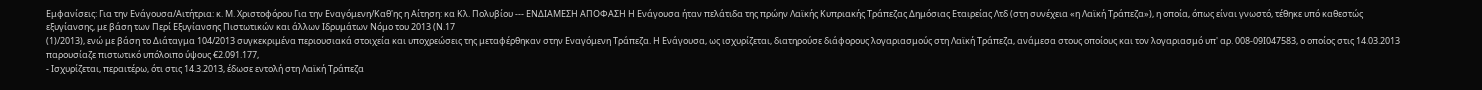Εμφανίσεις: Για την Ενάγουσα/Αιτήτρια: κ. Μ. Χριστοφόρου Για την Εναγόμενη/Καθ'ης η Αίτηση: κα Κλ. Πολυβίου --- ΕΝΔΙΑΜΕΣΗ ΑΠΟΦΑΣΗ Η Ενάγουσα ήταν πελάτιδα της πρώην Λαϊκής Κυπριακής Τράπεζας Δημόσιας Εταιρείας Λτδ (στη συνέχεια «η Λαϊκή Τράπεζα»), η οποία, όπως είναι γνωστό, τέθηκε υπό καθεστώς εξυγίανσης, με βάση των Περί Εξυγίανσης Πιστωτικών και άλλων Ιδρυμάτων Νόμο του 2013 (Ν.17
(1)/2013), ενώ με βάση το Διάταγμα 104/2013 συγκεκριμένα περιουσιακά στοιχεία και υποχρεώσεις της μεταφέρθηκαν στην Εναγόμενη Τράπεζα. Η Ενάγουσα, ως ισχυρίζεται, διατηρούσε διάφορους λογαριασμούς στη Λαϊκή Τράπεζα, ανάμεσα στους οποίους και τον λογαριασμό υπ' αρ. 008-09Ι047583, ο οποίος στις 14.03.2013 παρουσίαζε πιστωτικό υπόλοιπο ύψους €2.091.177,
- Ισχυρίζεται, περαιτέρω, ότι στις 14.3.2013, έδωσε εντολή στη Λαϊκή Τράπεζα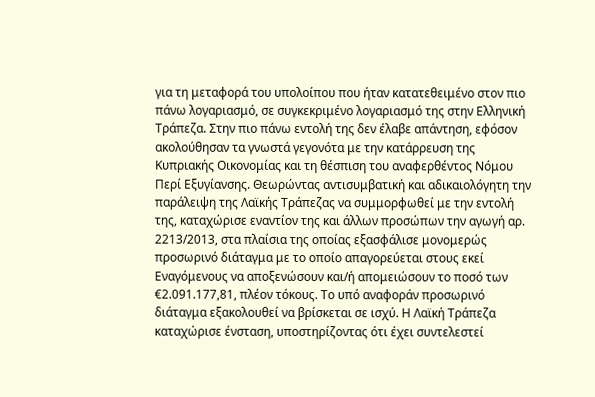για τη μεταφορά του υπολοίπου που ήταν κατατεθειμένο στον πιο πάνω λογαριασμό, σε συγκεκριμένο λογαριασμό της στην Ελληνική Τράπεζα. Στην πιο πάνω εντολή της δεν έλαβε απάντηση, εφόσον ακολούθησαν τα γνωστά γεγονότα με την κατάρρευση της Κυπριακής Οικονομίας και τη θέσπιση του αναφερθέντος Νόμου Περί Εξυγίανσης. Θεωρώντας αντισυμβατική και αδικαιολόγητη την παράλειψη της Λαϊκής Τράπεζας να συμμορφωθεί με την εντολή της, καταχώρισε εναντίον της και άλλων προσώπων την αγωγή αρ. 2213/2013, στα πλαίσια της οποίας εξασφάλισε μονομερώς προσωρινό διάταγμα με το οποίο απαγορεύεται στους εκεί Εναγόμενους να αποξενώσουν και/ή απομειώσουν το ποσό των €2.091.177,81, πλέον τόκους. Το υπό αναφοράν προσωρινό διάταγμα εξακολουθεί να βρίσκεται σε ισχύ. Η Λαϊκή Τράπεζα καταχώρισε ένσταση, υποστηρίζοντας ότι έχει συντελεστεί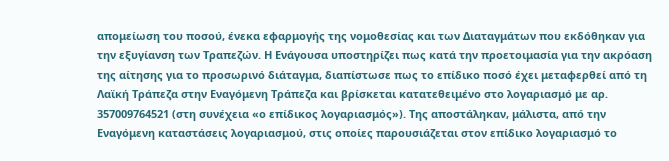απομείωση του ποσού, ένεκα εφαρμογής της νομοθεσίας και των Διαταγμάτων που εκδόθηκαν για την εξυγίανση των Τραπεζών. Η Ενάγουσα υποστηρίζει πως κατά την προετοιμασία για την ακρόαση της αίτησης για το προσωρινό διάταγμα, διαπίστωσε πως το επίδικο ποσό έχει μεταφερθεί από τη Λαϊκή Τράπεζα στην Εναγόμενη Τράπεζα και βρίσκεται κατατεθειμένο στο λογαριασμό με αρ. 357009764521 (στη συνέχεια «ο επίδικος λογαριασμός»). Της αποστάληκαν, μάλιστα, από την Εναγόμενη καταστάσεις λογαριασμού, στις οποίες παρουσιάζεται στον επίδικο λογαριασμό το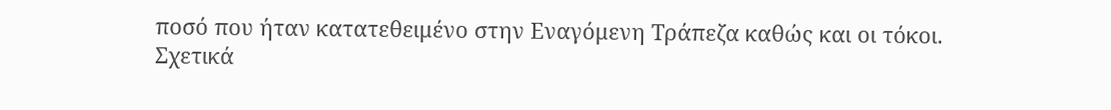ποσό που ήταν κατατεθειμένο στην Εναγόμενη Τράπεζα καθώς και οι τόκοι. Σχετικά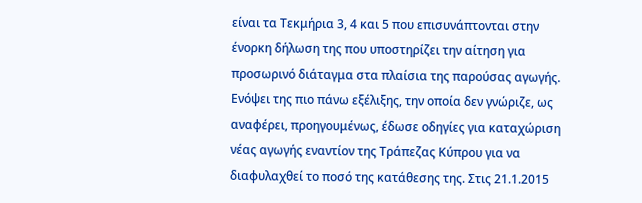είναι τα Τεκμήρια 3, 4 και 5 που επισυνάπτονται στην ένορκη δήλωση της που υποστηρίζει την αίτηση για προσωρινό διάταγμα στα πλαίσια της παρούσας αγωγής. Ενόψει της πιο πάνω εξέλιξης, την οποία δεν γνώριζε, ως αναφέρει, προηγουμένως, έδωσε οδηγίες για καταχώριση νέας αγωγής εναντίον της Τράπεζας Κύπρου για να διαφυλαχθεί το ποσό της κατάθεσης της. Στις 21.1.2015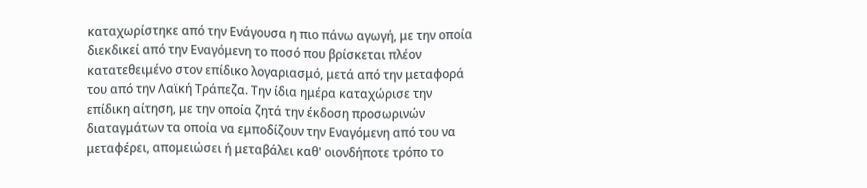καταχωρίστηκε από την Ενάγουσα η πιο πάνω αγωγή, με την οποία διεκδικεί από την Εναγόμενη το ποσό που βρίσκεται πλέον κατατεθειμένο στον επίδικο λογαριασμό, μετά από την μεταφορά του από την Λαϊκή Τράπεζα. Την ίδια ημέρα καταχώρισε την επίδικη αίτηση, με την οποία ζητά την έκδοση προσωρινών διαταγμάτων τα οποία να εμποδίζουν την Εναγόμενη από του να μεταφέρει, απομειώσει ή μεταβάλει καθ' οιονδήποτε τρόπο το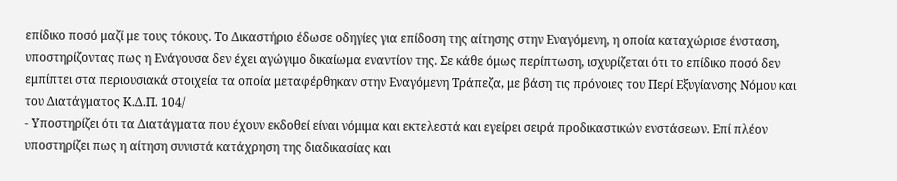επίδικο ποσό μαζί με τους τόκους. Το Δικαστήριο έδωσε οδηγίες για επίδοση της αίτησης στην Εναγόμενη, η οποία καταχώρισε ένσταση, υποστηρίζοντας πως η Ενάγουσα δεν έχει αγώγιμο δικαίωμα εναντίον της. Σε κάθε όμως περίπτωση, ισχυρίζεται ότι το επίδικο ποσό δεν εμπίπτει στα περιουσιακά στοιχεία τα οποία μεταφέρθηκαν στην Εναγόμενη Τράπεζα, με βάση τις πρόνοιες του Περί Εξυγίανσης Νόμου και του Διατάγματος Κ.Δ.Π. 104/
- Υποστηρίζει ότι τα Διατάγματα που έχουν εκδοθεί είναι νόμιμα και εκτελεστά και εγείρει σειρά προδικαστικών ενστάσεων. Επί πλέον υποστηρίζει πως η αίτηση συνιστά κατάχρηση της διαδικασίας και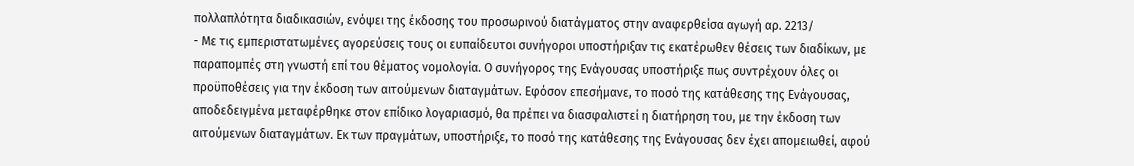πολλαπλότητα διαδικασιών, ενόψει της έκδοσης του προσωρινού διατάγματος στην αναφερθείσα αγωγή αρ. 2213/
- Με τις εμπεριστατωμένες αγορεύσεις τους οι ευπαίδευτοι συνήγοροι υποστήριξαν τις εκατέρωθεν θέσεις των διαδίκων, με παραπομπές στη γνωστή επί του θέματος νομολογία. Ο συνήγορος της Ενάγουσας υποστήριξε πως συντρέχουν όλες οι προϋποθέσεις για την έκδοση των αιτούμενων διαταγμάτων. Εφόσον επεσήμανε, το ποσό της κατάθεσης της Ενάγουσας, αποδεδειγμένα μεταφέρθηκε στον επίδικο λογαριασμό, θα πρέπει να διασφαλιστεί η διατήρηση του, με την έκδοση των αιτούμενων διαταγμάτων. Εκ των πραγμάτων, υποστήριξε, το ποσό της κατάθεσης της Ενάγουσας δεν έχει απομειωθεί, αφού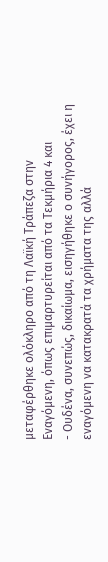μεταφέρθηκε ολόκληρο από τη Λαϊκή Τράπεζα στην Εναγόμενη, όπως επιμαρτυρείται από τα Τεκμήρια 4 και
- Ουδένα, συνεπώς, δικαίωμα, εισηγήθηκε ο συνήγορος, έχει η εναγόμενη να κατακρατά τα χρήματα της αλλά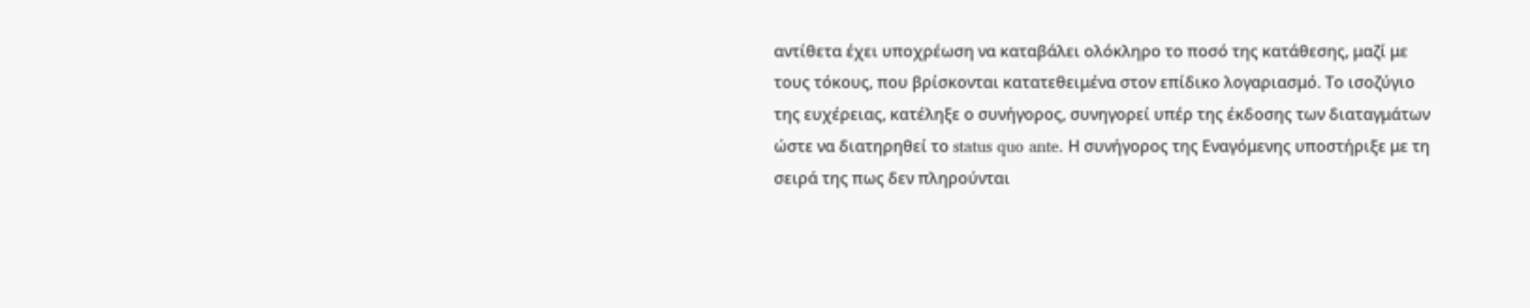αντίθετα έχει υποχρέωση να καταβάλει ολόκληρο το ποσό της κατάθεσης, μαζί με τους τόκους, που βρίσκονται κατατεθειμένα στον επίδικο λογαριασμό. Το ισοζύγιο της ευχέρειας, κατέληξε ο συνήγορος, συνηγορεί υπέρ της έκδοσης των διαταγμάτων ώστε να διατηρηθεί το status quo ante. Η συνήγορος της Εναγόμενης υποστήριξε με τη σειρά της πως δεν πληρούνται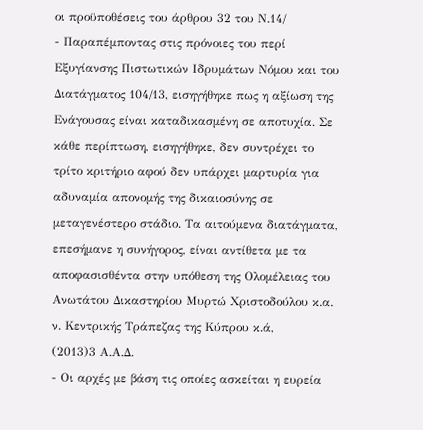οι προϋποθέσεις του άρθρου 32 του Ν.14/
- Παραπέμποντας στις πρόνοιες του περί Εξυγίανσης Πιστωτικών Ιδρυμάτων Νόμου και του Διατάγματος 104/13, εισηγήθηκε πως η αξίωση της Ενάγουσας είναι καταδικασμένη σε αποτυχία. Σε κάθε περίπτωση, εισηγήθηκε, δεν συντρέχει το τρίτο κριτήριο αφού δεν υπάρχει μαρτυρία για αδυναμία απονομής της δικαιοσύνης σε μεταγενέστερο στάδιο. Τα αιτούμενα διατάγματα, επεσήμανε η συνήγορος, είναι αντίθετα με τα αποφασισθέντα στην υπόθεση της Ολομέλειας του Ανωτάτου Δικαστηρίου Μυρτώ Χριστοδούλου κ.α. ν. Κεντρικής Τράπεζας της Κύπρου κ.ά,
(2013)3 Α.Α.Δ.
- Οι αρχές με βάση τις οποίες ασκείται η ευρεία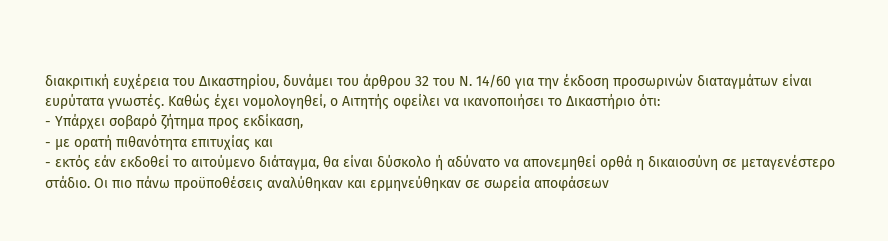διακριτική ευχέρεια του Δικαστηρίου, δυνάμει του άρθρου 32 του Ν. 14/60 για την έκδοση προσωρινών διαταγμάτων είναι ευρύτατα γνωστές. Καθώς έχει νομολογηθεί, ο Αιτητής οφείλει να ικανοποιήσει το Δικαστήριο ότι:
- Υπάρχει σοβαρό ζήτημα προς εκδίκαση,
- με ορατή πιθανότητα επιτυχίας και
- εκτός εάν εκδοθεί το αιτούμενο διάταγμα, θα είναι δύσκολο ή αδύνατο να απονεμηθεί ορθά η δικαιοσύνη σε μεταγενέστερο στάδιο. Οι πιο πάνω προϋποθέσεις αναλύθηκαν και ερμηνεύθηκαν σε σωρεία αποφάσεων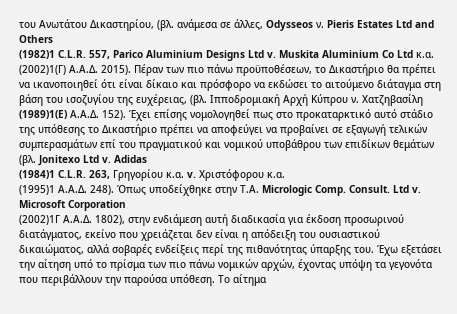του Ανωτάτου Δικαστηρίου, (βλ. ανάμεσα σε άλλες, Odysseos ν. Pieris Estates Ltd and Others
(1982)1 C.L.R. 557, Parico Aluminium Designs Ltd v. Muskita Aluminium Co Ltd κ.α.
(2002)1(Γ) Α.Α.Δ. 2015). Πέραν των πιο πάνω προϋποθέσεων, το Δικαστήριο θα πρέπει να ικανοποιηθεί ότι είναι δίκαιο και πρόσφορο να εκδώσει το αιτούμενο διάταγμα στη βάση του ισοζυγίου της ευχέρειας, (βλ. Ιπποδρομιακή Αρχή Κύπρου ν. Χατζηβασίλη
(1989)1(E) Α.Α.Δ. 152). Έχει επίσης νομολογηθεί πως στο προκαταρκτικό αυτό στάδιο της υπόθεσης το Δικαστήριο πρέπει να αποφεύγει να προβαίνει σε εξαγωγή τελικών συμπερασμάτων επί του πραγματικού και νομικού υποβάθρου των επιδίκων θεμάτων (βλ. Jonitexo Ltd v. Adidas
(1984)1 C.L.R. 263, Γρηγορίου κ.α. v. Χριστόφορου κ.α.
(1995)1 Α.Α.Δ. 248). Όπως υποδείχθηκε στην Τ.Α. Micrologic Comp. Consult. Ltd v. Microsoft Corporation
(2002)1Γ Α.Α.Δ. 1802), στην ενδιάμεση αυτή διαδικασία για έκδοση προσωρινού διατάγματος, εκείνο που χρειάζεται δεν είναι η απόδειξη του ουσιαστικού δικαιώματος, αλλά σοβαρές ενδείξεις περί της πιθανότητας ύπαρξης του. Έχω εξετάσει την αίτηση υπό το πρίσμα των πιο πάνω νομικών αρχών, έχοντας υπόψη τα γεγονότα που περιβάλλουν την παρούσα υπόθεση. Το αίτημα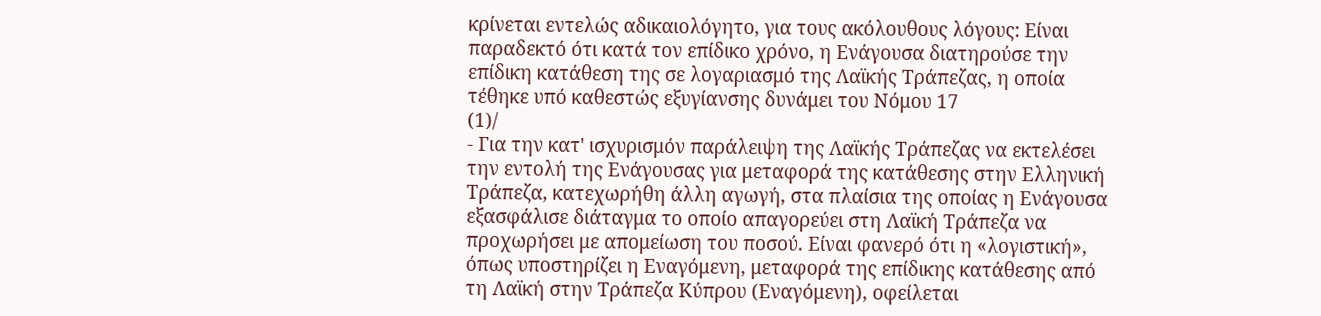κρίνεται εντελώς αδικαιολόγητο, για τους ακόλουθους λόγους: Είναι παραδεκτό ότι κατά τον επίδικο χρόνο, η Ενάγουσα διατηρούσε την επίδικη κατάθεση της σε λογαριασμό της Λαϊκής Τράπεζας, η οποία τέθηκε υπό καθεστώς εξυγίανσης δυνάμει του Νόμου 17
(1)/
- Για την κατ' ισχυρισμόν παράλειψη της Λαϊκής Τράπεζας να εκτελέσει την εντολή της Ενάγουσας για μεταφορά της κατάθεσης στην Ελληνική Τράπεζα, κατεχωρήθη άλλη αγωγή, στα πλαίσια της οποίας η Ενάγουσα εξασφάλισε διάταγμα το οποίο απαγορεύει στη Λαϊκή Τράπεζα να προχωρήσει με απομείωση του ποσού. Είναι φανερό ότι η «λογιστική», όπως υποστηρίζει η Εναγόμενη, μεταφορά της επίδικης κατάθεσης από τη Λαϊκή στην Τράπεζα Κύπρου (Εναγόμενη), οφείλεται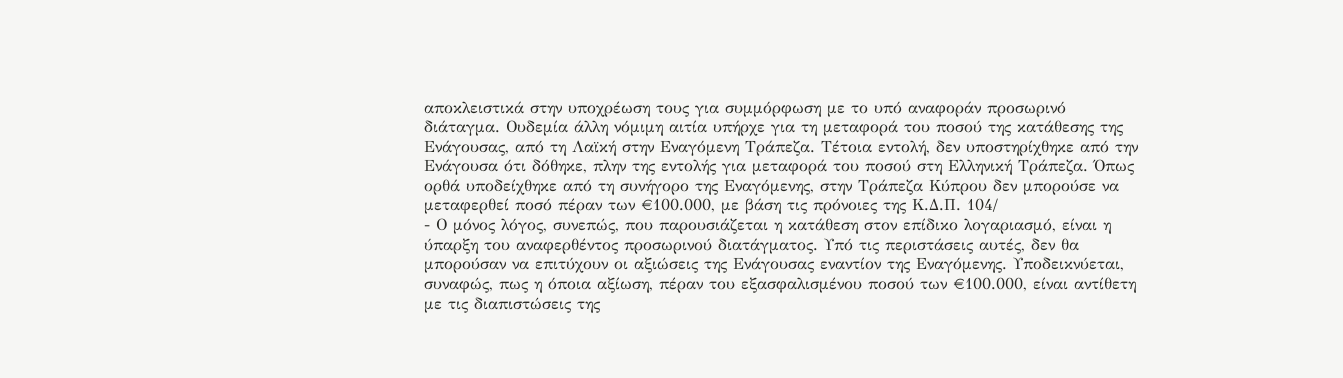αποκλειστικά στην υποχρέωση τους για συμμόρφωση με το υπό αναφοράν προσωρινό διάταγμα. Ουδεμία άλλη νόμιμη αιτία υπήρχε για τη μεταφορά του ποσού της κατάθεσης της Ενάγουσας, από τη Λαϊκή στην Εναγόμενη Τράπεζα. Τέτοια εντολή, δεν υποστηρίχθηκε από την Ενάγουσα ότι δόθηκε, πλην της εντολής για μεταφορά του ποσού στη Ελληνική Τράπεζα. Όπως ορθά υποδείχθηκε από τη συνήγορο της Εναγόμενης, στην Τράπεζα Κύπρου δεν μπορούσε να μεταφερθεί ποσό πέραν των €100.000, με βάση τις πρόνοιες της Κ.Δ.Π. 104/
- Ο μόνος λόγος, συνεπώς, που παρουσιάζεται η κατάθεση στον επίδικο λογαριασμό, είναι η ύπαρξη του αναφερθέντος προσωρινού διατάγματος. Υπό τις περιστάσεις αυτές, δεν θα μπορούσαν να επιτύχουν οι αξιώσεις της Ενάγουσας εναντίον της Εναγόμενης. Υποδεικνύεται, συναφώς, πως η όποια αξίωση, πέραν του εξασφαλισμένου ποσού των €100.000, είναι αντίθετη με τις διαπιστώσεις της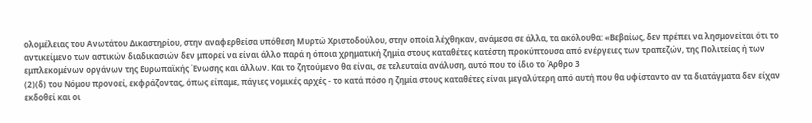ολομέλειας του Ανωτάτου Δικαστηρίου, στην αναφερθείσα υπόθεση Μυρτώ Χριστοδούλου, στην οποία λέχθηκαν, ανάμεσα σε άλλα, τα ακόλουθα: «Βεβαίως, δεν πρέπει να λησμονείται ότι το αντικείμενο των αστικών διαδικασιών δεν μπορεί να είναι άλλο παρά η όποια χρηματική ζημία στους καταθέτες κατέστη προκύπτουσα από ενέργειες των τραπεζών, της Πολιτείας ή των εμπλεκομένων οργάνων της Ευρωπαϊκής Ένωσης και άλλων. Και το ζητούμενο θα είναι, σε τελευταία ανάλυση, αυτό που το ίδιο το Άρθρο 3
(2)(δ) του Νόμου προνοεί, εκφράζοντας, όπως είπαμε, πάγιες νομικές αρχές - το κατά πόσο η ζημία στους καταθέτες είναι μεγαλύτερη από αυτή που θα υφίσταντο αν τα διατάγματα δεν είχαν εκδοθεί και οι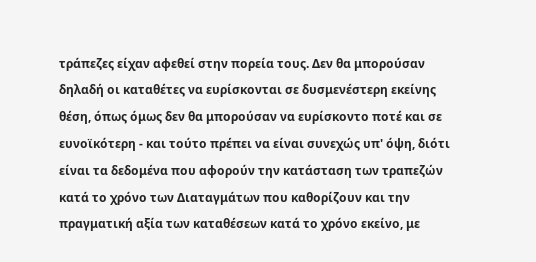τράπεζες είχαν αφεθεί στην πορεία τους. Δεν θα μπορούσαν δηλαδή οι καταθέτες να ευρίσκονται σε δυσμενέστερη εκείνης θέση, όπως όμως δεν θα μπορούσαν να ευρίσκοντο ποτέ και σε ευνοϊκότερη - και τούτο πρέπει να είναι συνεχώς υπ' όψη, διότι είναι τα δεδομένα που αφορούν την κατάσταση των τραπεζών κατά το χρόνο των Διαταγμάτων που καθορίζουν και την πραγματική αξία των καταθέσεων κατά το χρόνο εκείνο, με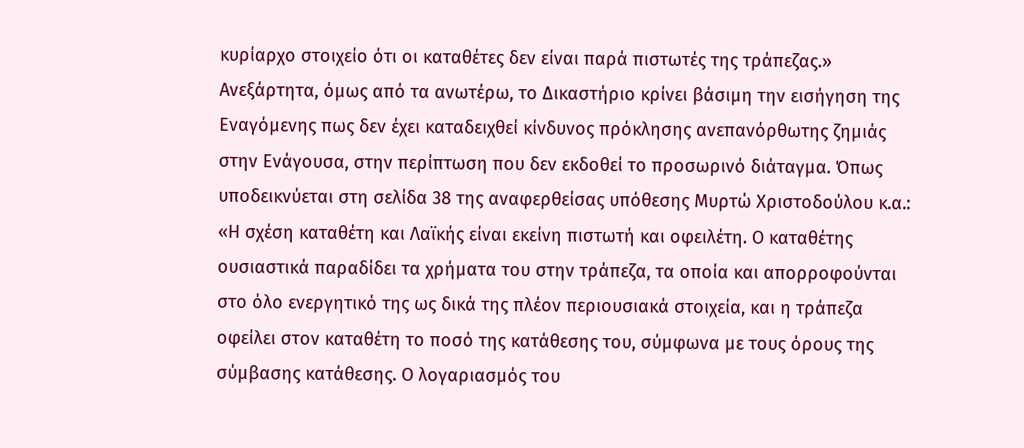κυρίαρχο στοιχείο ότι οι καταθέτες δεν είναι παρά πιστωτές της τράπεζας.» Ανεξάρτητα, όμως από τα ανωτέρω, το Δικαστήριο κρίνει βάσιμη την εισήγηση της Εναγόμενης πως δεν έχει καταδειχθεί κίνδυνος πρόκλησης ανεπανόρθωτης ζημιάς στην Ενάγουσα, στην περίπτωση που δεν εκδοθεί το προσωρινό διάταγμα. Όπως υποδεικνύεται στη σελίδα 38 της αναφερθείσας υπόθεσης Μυρτώ Χριστοδούλου κ.α.: «Η σχέση καταθέτη και Λαϊκής είναι εκείνη πιστωτή και οφειλέτη. Ο καταθέτης ουσιαστικά παραδίδει τα χρήματα του στην τράπεζα, τα οποία και απορροφούνται στο όλο ενεργητικό της ως δικά της πλέον περιουσιακά στοιχεία, και η τράπεζα οφείλει στον καταθέτη το ποσό της κατάθεσης του, σύμφωνα με τους όρους της σύμβασης κατάθεσης. Ο λογαριασμός του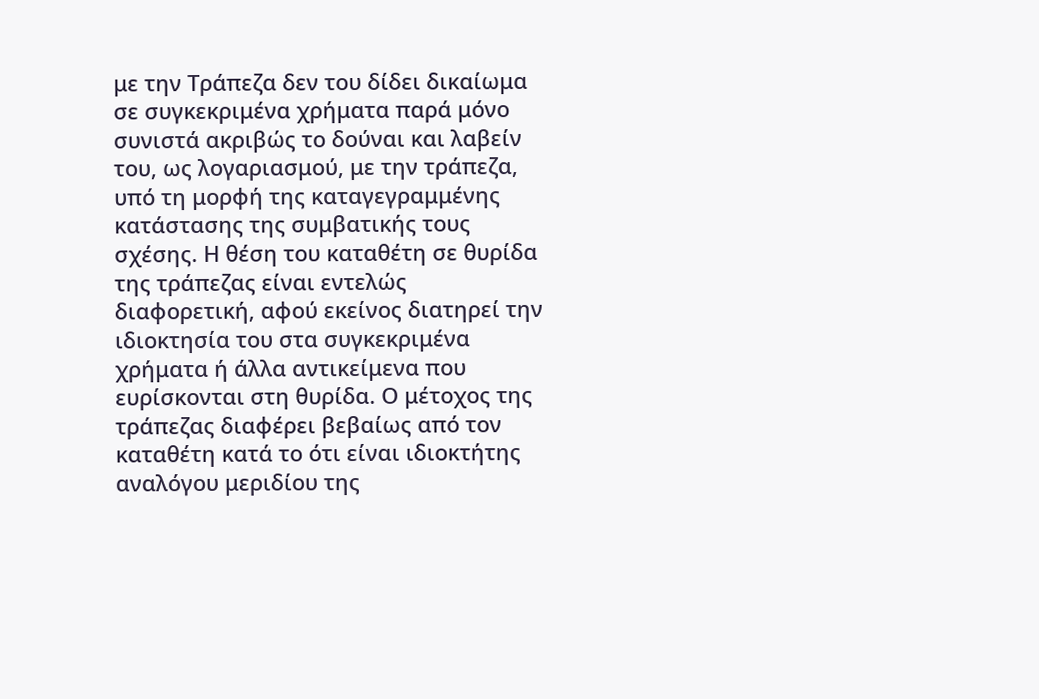με την Τράπεζα δεν του δίδει δικαίωμα σε συγκεκριμένα χρήματα παρά μόνο συνιστά ακριβώς το δούναι και λαβείν του, ως λογαριασμού, με την τράπεζα, υπό τη μορφή της καταγεγραμμένης κατάστασης της συμβατικής τους σχέσης. Η θέση του καταθέτη σε θυρίδα της τράπεζας είναι εντελώς διαφορετική, αφού εκείνος διατηρεί την ιδιοκτησία του στα συγκεκριμένα χρήματα ή άλλα αντικείμενα που ευρίσκονται στη θυρίδα. Ο μέτοχος της τράπεζας διαφέρει βεβαίως από τον καταθέτη κατά το ότι είναι ιδιοκτήτης αναλόγου μεριδίου της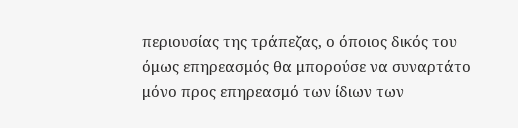περιουσίας της τράπεζας, ο όποιος δικός του όμως επηρεασμός θα μπορούσε να συναρτάτο μόνο προς επηρεασμό των ίδιων των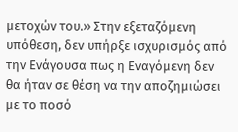μετοχών του.» Στην εξεταζόμενη υπόθεση, δεν υπήρξε ισχυρισμός από την Ενάγουσα πως η Εναγόμενη δεν θα ήταν σε θέση να την αποζημιώσει με το ποσό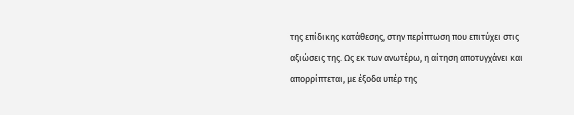της επίδικης κατάθεσης, στην περίπτωση που επιτύχει στις αξιώσεις της. Ως εκ των ανωτέρω, η αίτηση αποτυγχάνει και απορρίπτεται, με έξοδα υπέρ της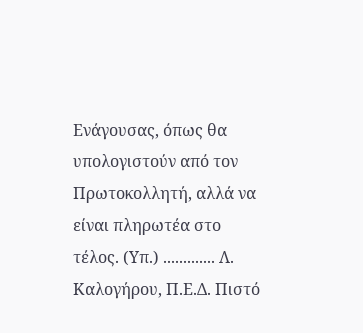Ενάγουσας, όπως θα υπολογιστούν από τον Πρωτοκολλητή, αλλά να είναι πληρωτέα στο τέλος. (Υπ.) ............. Λ. Καλογήρου, Π.Ε.Δ. Πιστό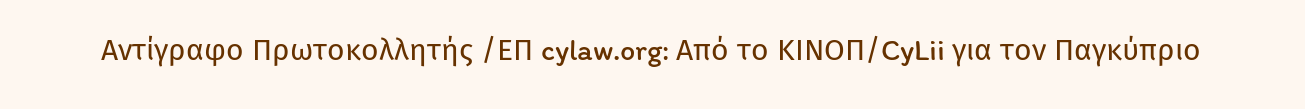Αντίγραφο Πρωτοκολλητής /ΕΠ cylaw.org: Από το ΚΙΝOΠ/CyLii για τον Παγκύπριο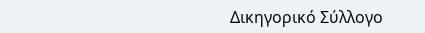Δικηγορικό Σύλλογο